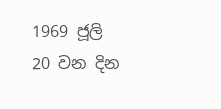1969 ජූලි 20 වන දින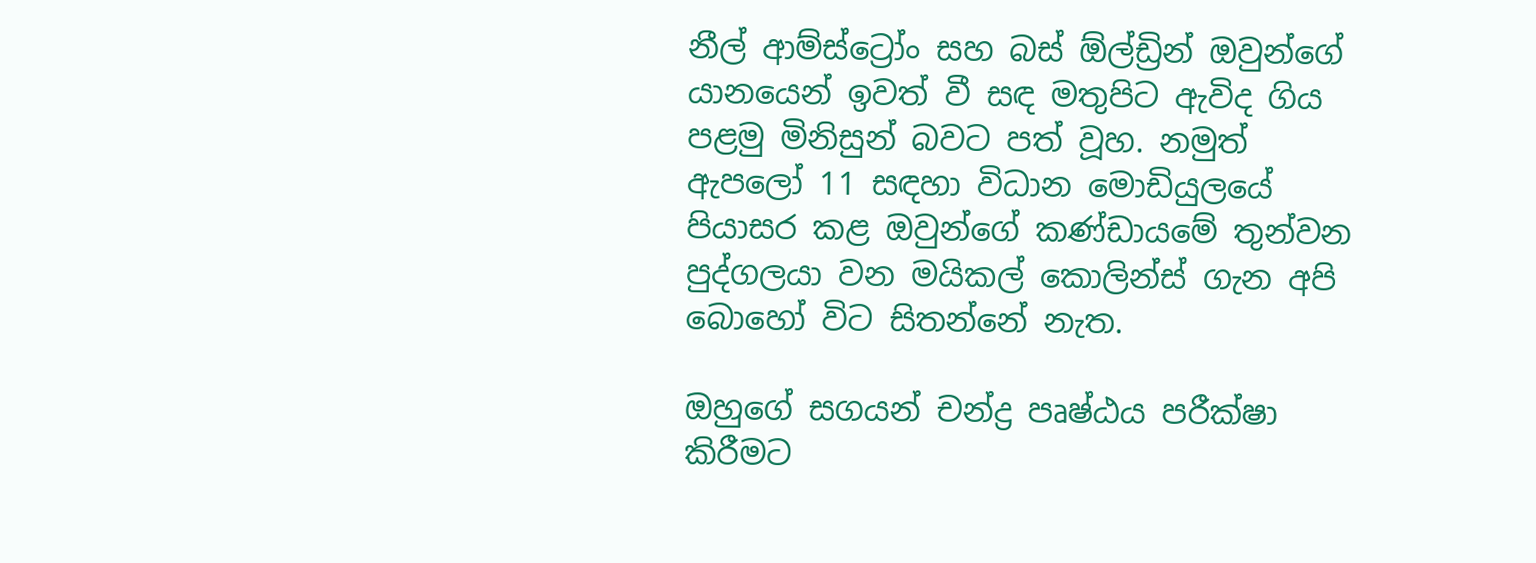නීල් ආම්ස්ට්‍රෝං සහ බස් ඕල්ඩ්‍රින් ඔවුන්ගේ යානයෙන් ඉවත් වී සඳ මතුපිට ඇවිද ගිය පළමු මිනිසුන් බවට පත් වූහ. නමුත් ඇපලෝ 11 සඳහා විධාන මොඩියුලයේ පියාසර කළ ඔවුන්ගේ කණ්ඩායමේ තුන්වන පුද්ගලයා වන මයිකල් කොලින්ස් ගැන අපි බොහෝ විට සිතන්නේ නැත.

ඔහුගේ සගයන් චන්ද්‍ර පෘෂ්ඨය පරීක්ෂා කිරීමට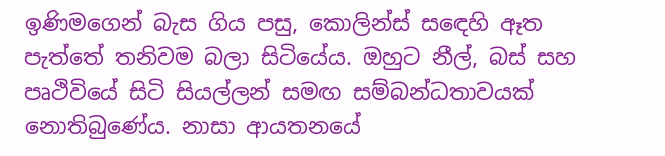ඉණිමගෙන් බැස ගිය පසු, කොලින්ස් සඳෙහි ඈත පැත්තේ තනිවම බලා සිටියේය. ඔහුට නීල්, බස් සහ පෘථිවියේ සිටි සියල්ලන් සමඟ සම්බන්ධතාවයක් නොතිබුණේය. නාසා ආයතනයේ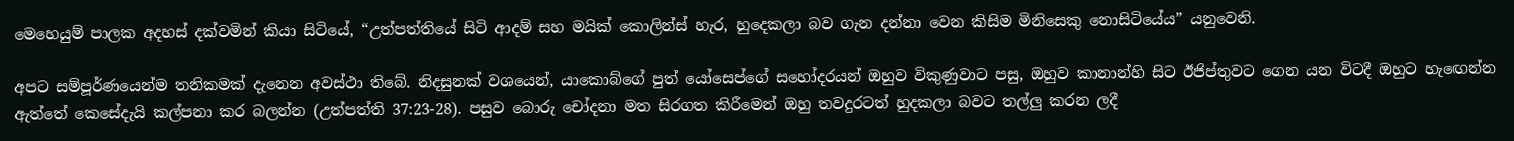මෙහෙයුම් පාලක අදහස් දක්වමින් කියා සිටියේ, “උත්පත්තියේ සිටි ආදම් සහ මයික් කොලින්ස් හැර, හුදෙකලා බව ගැන දන්නා වෙන කිසිම මිනිසෙකු නොසිටියේය” යනුවෙනි.

අපට සම්පූර්ණයෙන්ම තනිකමක් දැනෙන අවස්ථා තිබේ. නිදසුනක් වශයෙන්, යාකොබ්ගේ පුත් යෝසෙප්ගේ සහෝදරයන් ඔහුව විකුණුවාට පසු, ඔහුව කානාන්හි සිට ඊජිප්තුවට ගෙන යන විටදී ඔහුට හැඟෙන්න ඇත්තේ කෙසේදැයි කල්පනා කර බලන්න (උත්පත්ති 37:23-28). පසුව බොරු චෝදනා මත සිරගත කිරීමෙන් ඔහු තවදුරටත් හුදකලා බවට තල්ලු කරන ලදී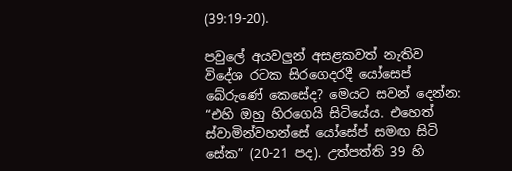(39:19-20).

පවුලේ අයවලුන් අසළකවත් නැතිව විදේශ රටක සිරගෙදරදී යෝසෙප් බේරුණේ කෙසේද? මෙයට සවන් දෙන්න: “එහි ඔහු හිරගෙයි සිටියේය. එහෙත් ස්වාමින්වහන්සේ යෝසේප් සමඟ සිටි සේක” (20-21 පද). උත්පත්ති 39 හි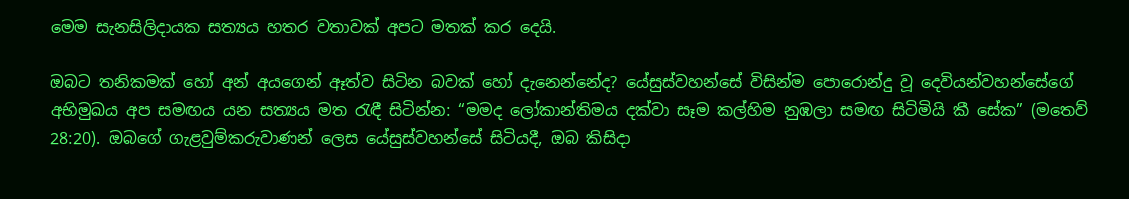මෙම සැනසිලිදායක සත්‍යය හතර වතාවක් අපට මතක් කර දෙයි.

ඔබට තනිකමක් හෝ අන් අයගෙන් ඈත්ව සිටින බවක් හෝ දැනෙන්නේද? යේසුස්වහන්සේ විසින්ම පොරොන්දු වූ දෙවියන්වහන්සේගේ අභිමුඛය අප සමඟය යන සත්‍යය මත රැඳී සිටින්න: “මමද ලෝකාන්තිමය දක්වා සෑම කල්හිම නුඹලා සමඟ සිටිමියි කී සේක” (මතෙව් 28:20). ඔබගේ ගැළවුම්කරුවාණන් ලෙස යේසුස්වහන්සේ සිටියදී, ඔබ කිසිදා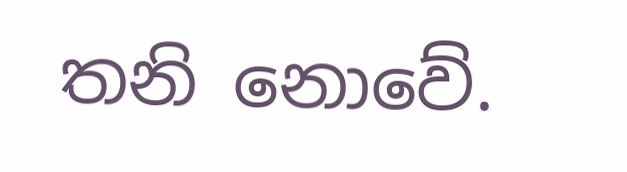තනි නොවේ.